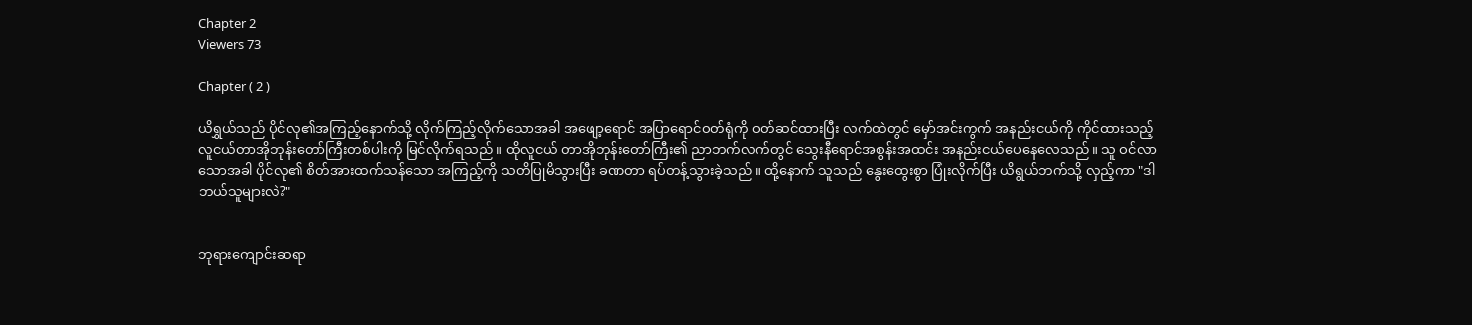Chapter 2
Viewers 73

Chapter ( 2 )

ယိရွှယ်သည် ပိုင်လု၏အကြည့်နောက်သို့ လိုက်ကြည့်လိုက်သောအခါ အဖျော့ရောင် အပြာရောင်ဝတ်ရုံကို ဝတ်ဆင်ထားပြီး လက်ထဲတွင် မှော်အင်းကွက် အနည်းငယ်ကို ကိုင်ထားသည့် လူငယ်တာအိုဘုန်းတော်ကြီးတစ်ပါးကို မြင်လိုက်ရသည်။ ထိုလူငယ် တာအိုဘုန်းတော်ကြီး၏ ညာဘက်လက်တွင် သွေးနီရောင်အစွန်းအထင်း အနည်းငယ်ပေနေလေသည်။ သူ ဝင်လာသောအခါ ပိုင်လု၏ စိတ်အားထက်သန်သော အကြည့်ကို သတိပြုမိသွားပြီး ခဏတာ ရပ်တန့်သွားခဲ့သည်။ ထို့နောက် သူသည် နွေးထွေးစွာ ပြုံးလိုက်ပြီး ယိရွယ်ဘက်သို့ လှည့်ကာ "ဒါ ဘယ်သူများလဲ?"


ဘုရားကျောင်းဆရာ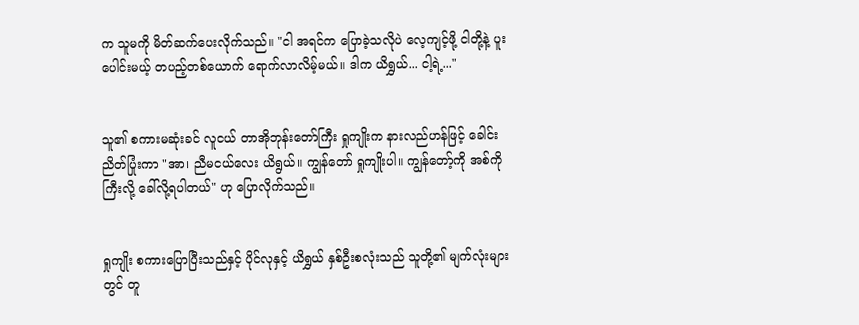က သူမကို မိတ်ဆက်ပေးလိုက်သည်။ "ငါ အရင်က ပြောခဲ့သလိုပဲ လေ့ကျင့်ဖို့ ငါတို့နဲ့ ပူးပေါင်းမယ့် တပည့်တစ်ယောက် ရောက်လာလိမ့်မယ်။ ဒါက ယိရွှယ်... ငါ့ရဲ့..."


သူ၏ စကားမဆုံးခင် လူငယ် တာအိုဘုန်းတော်ကြီး ရှုကျိုးက နားလည်ဟန်ဖြင့် ခေါင်းညိတ်ပြုံးကာ "အာ၊ ညီမငယ်လေး ယိရွယ်။ ကျွန်တော် ရှုကျိုးပါ။ ကျွန်တော့်ကို အစ်ကိုကြီးလို့ ခေါ်လို့ရပါတယ်" ဟု ပြောလိုက်သည်။


ရှုကျိုး စကားပြောပြီးသည်နှင့် ပိုင်လုနှင့် ယိရွှယ် နှစ်ဦးစလုံးသည် သူတို့၏ မျက်လုံးများတွင် တူ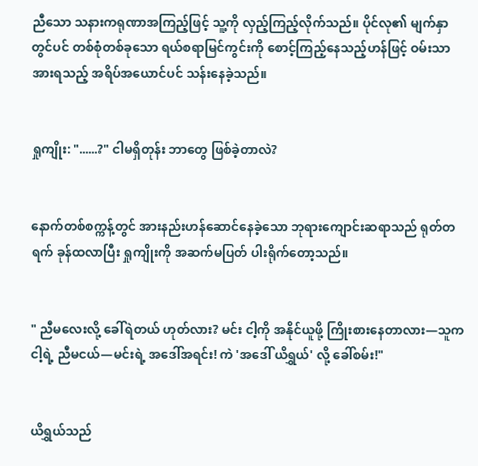ညီသော သနားကရုဏာအကြည့်ဖြင့် သူ့ကို လှည့်ကြည့်လိုက်သည်။ ပိုင်လု၏ မျက်နှာတွင်ပင် တစ်စုံတစ်ခုသော ရယ်စရာမြင်ကွင်းကို စောင့်ကြည့်နေသည့်ဟန်ဖြင့် ဝမ်းသာအားရသည့် အရိပ်အယောင်ပင် သန်းနေခဲ့သည်။


ရှုကျိုး: "......?" ငါမရှိတုန်း ဘာတွေ ဖြစ်ခဲ့တာလဲ?


နောက်တစ်စက္ကန့်တွင် အားနည်းဟန်ဆောင်နေခဲ့သော ဘုရားကျောင်းဆရာသည် ရုတ်တရက် ခုန်ထလာပြီး ရှုကျိုးကို အဆက်မပြတ် ပါးရိုက်တော့သည်။


" ညီမလေးလို့ ခေါ်ရဲတယ် ဟုတ်လား? မင်း ငါ့ကို အနိုင်ယူဖို့ ကြိုးစားနေတာလား—သူက ငါ့ရဲ့ ညီမငယ်—မင်းရဲ့ အဒေါ်အရင်း! ကဲ 'အဒေါ် ယိရွှယ်' လို့ ခေါ်စမ်း!"


ယိရွှယ်သည်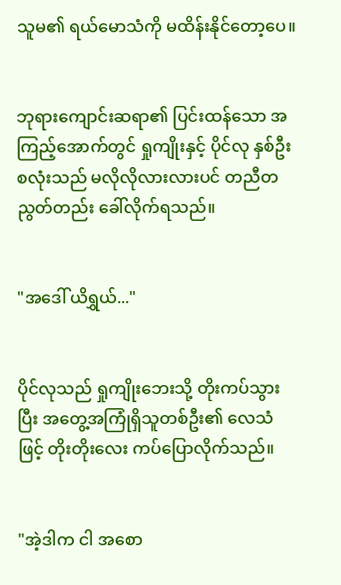သူမ၏ ရယ်မောသံကို မထိန်းနိုင်တော့ပေ။


ဘုရားကျောင်းဆရာ၏ ပြင်းထန်သော အကြည့်အောက်တွင် ရှုကျိုးနှင့် ပိုင်လု နှစ်ဦးစလုံးသည် မလိုလိုလားလားပင် တညီတညွတ်တည်း ခေါ်လိုက်ရသည်။


"အဒေါ် ယိရွှယ်..."


ပိုင်လုသည် ရှုကျိုးဘေးသို့ တိုးကပ်သွားပြီး အတွေ့အကြုံရှိသူတစ်ဦး၏ လေသံဖြင့် တိုးတိုးလေး ကပ်ပြောလိုက်သည်။


"အဲ့ဒါက ငါ အစော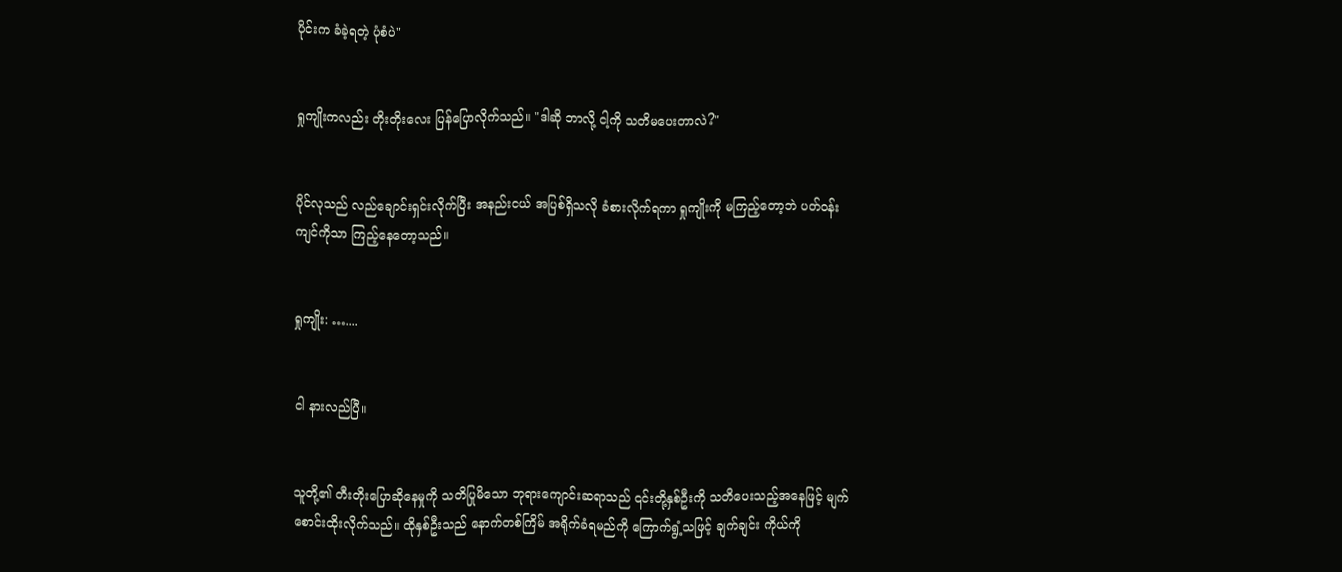ပိုင်းက ခံခဲ့ရတဲ့ ပုံစံပဲ"


ရှုကျိုးကလည်း တိုးတိုးလေး ပြန်ပြောလိုက်သည်။ "ဒါဆို ဘာလို့ ငါ့ကို သတိမပေးတာလဲ?"


ပိုင်လုသည် လည်ချောင်းရှင်းလိုက်ပြီး အနည်းငယ် အပြစ်ရှိသလို ခံစားလိုက်ရကာ ရှုကျိုးကို မကြည့်တော့ဘဲ ပတ်ဝန်းကျင်ကိုသာ ကြည့်နေတော့သည်။


ရှုကျိုး: …....


ငါ နားလည်ပြီ။


သူတို့၏ တီးတိုးပြောဆိုနေမှုကို သတိပြုမိသော ဘုရားကျောင်းဆရာသည် ၎င်းတို့နှစ်ဦးကို သတိပေးသည့်အနေဖြင့် မျက်စောင်းထိုးလိုက်သည်။ ထိုနှစ်ဦးသည် နောက်တစ်ကြိမ် အရိုက်ခံရမည်ကို ကြောက်ရွံ့သဖြင့် ချက်ချင်း ကိုယ်ကို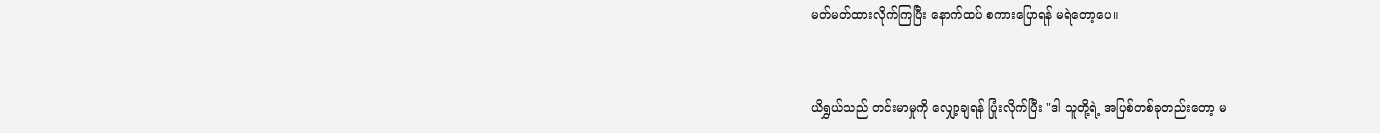မတ်မတ်ထားလိုက်ကြပြီး နောက်ထပ် စကားပြောရန် မရဲတော့ပေ။


ယိရွှယ်သည် တင်းမာမှုကို လျှော့ချရန် ပြုံးလိုက်ပြီး "ဒါ သူတို့ရဲ့ အပြစ်တစ်ခုတည်းတော့ မ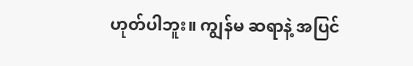ဟုတ်ပါဘူး။ ကျွန်မ ဆရာနဲ့ အပြင်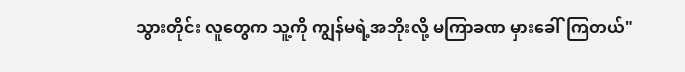သွားတိုင်း လူတွေက သူ့ကို ကျွန်မရဲ့အဘိုးလို့ မကြာခဏ မှားခေါ်ကြတယ်"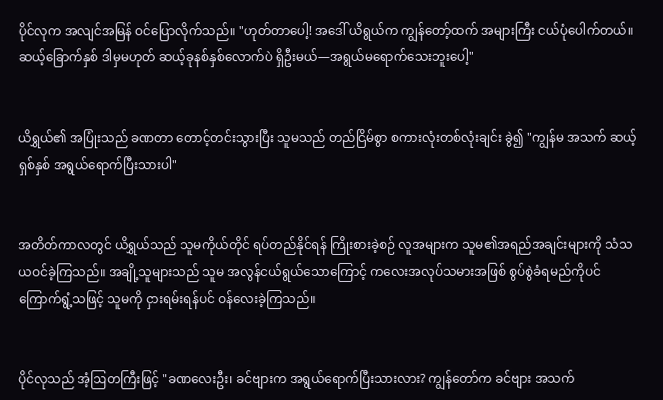ပိုင်လုက အလျင်အမြန် ဝင်ပြောလိုက်သည်။ "ဟုတ်တာပေါ့! အဒေါ် ယိရွယ်က ကျွန်တော့်ထက် အများကြီး ငယ်ပုံပေါက်တယ်။ ဆယ့်ခြောက်နှစ် ဒါမှမဟုတ် ဆယ့်ခုနစ်နှစ်လောက်ပဲ ရှိဦးမယ်—အရွယ်မရောက်သေးဘူးပေါ့"


ယိရွှယ်၏ အပြုံးသည် ခဏတာ တောင့်တင်းသွားပြီး သူမသည် တည်ငြိမ်စွာ စကားလုံးတစ်လုံးချင်း ခွဲ၍ "ကျွန်မ အသက် ဆယ့်ရှစ်နှစ် အရွယ်ရောက်ပြီးသားပါ"


အတိတ်ကာလတွင် ယိရွှယ်သည် သူမကိုယ်တိုင် ရပ်တည်နိုင်ရန် ကြိုးစားခဲ့စဉ် လူအများက သူမ၏အရည်အချင်းများကို သံသယဝင်ခဲ့ကြသည်။ အချို့သူများသည် သူမ အလွန်ငယ်ရွယ်သောကြောင့် ကလေးအလုပ်သမားအဖြစ် စွပ်စွဲခံရမည်ကိုပင် ကြောက်ရွံ့သဖြင့် သူမကို ငှားရမ်းရန်ပင် ဝန်လေးခဲ့ကြသည်။


ပိုင်လုသည် အံ့ဩတကြီးဖြင့် "ခဏလေးဦး၊ ခင်ဗျားက အရွယ်ရောက်ပြီးသားလား? ကျွန်တော်က ခင်ဗျား အသက်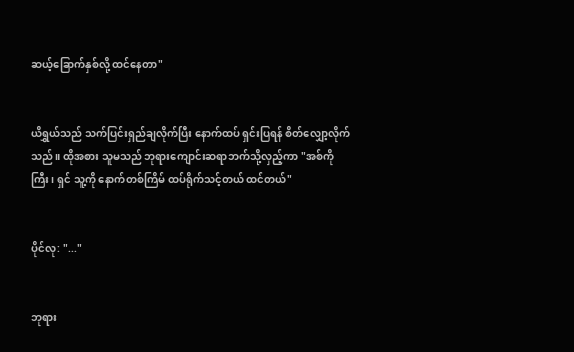ဆယ့်ခြောက်နှစ်လို့ ထင်နေတာ"


ယိရွှယ်သည် သက်ပြင်းရှည်ချလိုက်ပြီး နောက်ထပ် ရှင်းပြရန် စိတ်လျှော့လိုက်သည်။ ထိုအစား သူမသည် ဘုရားကျောင်းဆရာဘက်သို့လှည့်ကာ "အစ်ကိုကြီး၊ ရှင် သူ့ကို နောက်တစ်ကြိမ် ထပ်ရိုက်သင့်တယ် ထင်တယ်"


ပိုင်လု: "..."


ဘုရား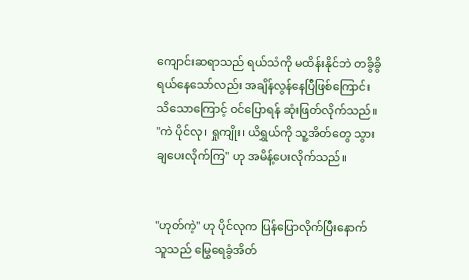ကျောင်းဆရာသည် ရယ်သံကို မထိန်းနိုင်ဘဲ တခွိခွိရယ်နေသော်လည်း အချိန်လွန်နေပြီဖြစ်ကြောင်း သိသောကြောင့် ဝင်ပြောရန် ဆုံးဖြတ်လိုက်သည်။ "ကဲ ပိုင်လု၊ ရှုကျိုး၊ ယိရွှယ်ကို သူ့အိတ်တွေ သွားချပေးလိုက်ကြ" ဟု အမိန့်ပေးလိုက်သည်။


"ဟုတ်ကဲ့" ဟု ပိုင်လုက ပြန်ပြောလိုက်ပြီးနောက် သူသည် မြွေရေခွံအိတ်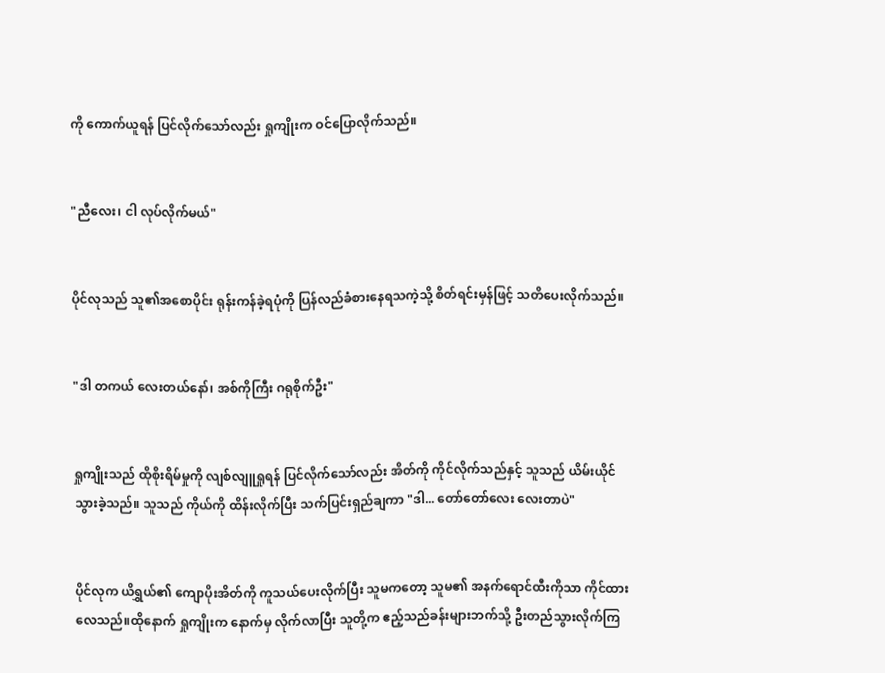ကို ကောက်ယူရန် ပြင်လိုက်သော်လည်း ရှုကျိုးက ဝင်ပြောလိုက်သည်။


"ညီလေး၊ ငါ လုပ်လိုက်မယ်"


ပိုင်လုသည် သူ၏အစောပိုင်း ရုန်းကန်ခဲ့ရပုံကို ပြန်လည်ခံစားနေရသကဲ့သို့ စိတ်ရင်းမှန်ဖြင့် သတိပေးလိုက်သည်။


"ဒါ တကယ် လေးတယ်နော်၊ အစ်ကိုကြီး ဂရုစိုက်ဦး"


ရှုကျိုးသည် ထိုစိုးရိမ်မှုကို လျစ်လျူရှုရန် ပြင်လိုက်သော်လည်း အိတ်ကို ကိုင်လိုက်သည်နှင့် သူသည် ယိမ်းယိုင်သွားခဲ့သည်။ သူသည် ကိုယ်ကို ထိန်းလိုက်ပြီး သက်ပြင်းရှည်ချကာ "ဒါ... တော်တော်လေး လေးတာပဲ"


ပိုင်လုက ယိရွှယ်၏ ကျောပိုးအိတ်ကို ကူသယ်ပေးလိုက်ပြီး သူမကတော့ သူမ၏ အနက်ရောင်ထီးကိုသာ ကိုင်ထားလေသည်။ထို‌နောက် ရှုကျိုးက နောက်မှ လိုက်လာပြီး သူတို့က ဧည့်သည်ခန်းများဘက်သို့ ဦးတည်သွားလိုက်ကြ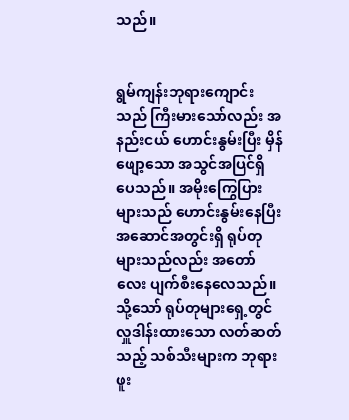သည်။


ရွမ်ကျန်းဘုရားကျောင်းသည် ကြီးမားသော်လည်း အနည်းငယ် ဟောင်းနွမ်းပြီး မှိန်ဖျော့သော အသွင်အပြင်ရှိပေသည်။ အမိုးကြွေပြားများသည် ဟောင်းနွမ်းနေပြီး အဆောင်အတွင်းရှိ ရုပ်တုများသည်လည်း အတော်လေး ပျက်စီးနေလေသည်။ သို့သော် ရုပ်တုများရှေ့တွင် လှူဒါန်းထားသော လတ်ဆတ်သည့် သစ်သီးများက ဘုရားဖူး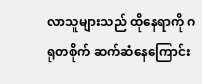လာသူများသည် ထိုနေရာကို ဂရုတစိုက် ဆက်ဆံနေကြောင်း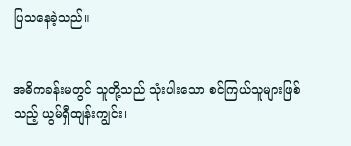ပြသနေခဲ့သည်။


အဓိကခန်းမတွင် သူတို့သည် သုံးပါးသော စင်ကြယ်သူများဖြစ်သည့် ယွမ်ရှီထျန်းကျွင်း၊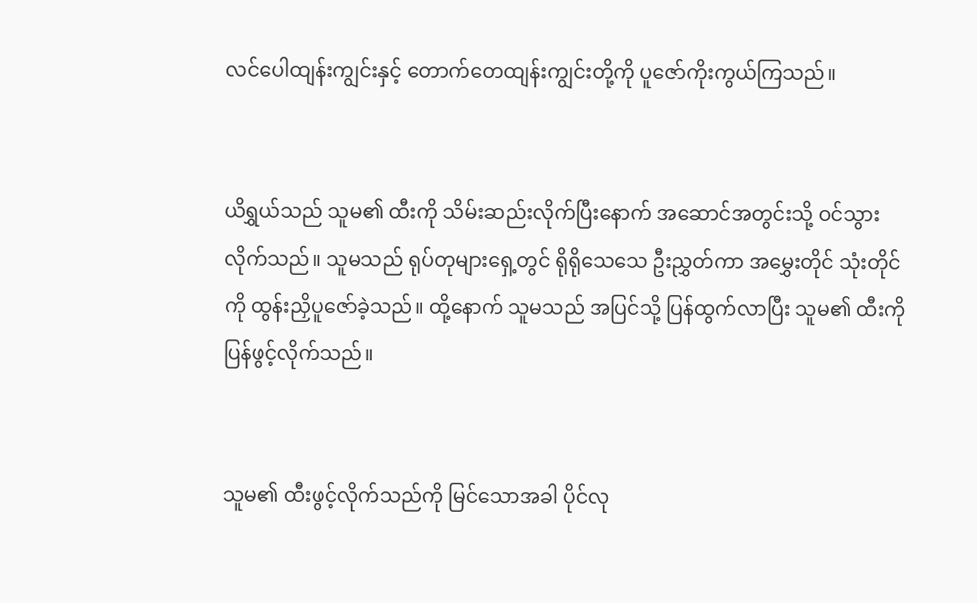လင်ပေါထျန်းကျွင်းနှင့် တောက်တေထျန်းကျွင်းတို့ကို ပူဇော်ကိုးကွယ်ကြသည်။


ယိရွှယ်သည် သူမ၏ ထီးကို သိမ်းဆည်းလိုက်ပြီးနောက် အဆောင်အတွင်းသို့ ဝင်သွားလိုက်သည်။ သူမသည် ရုပ်တုများရှေ့တွင် ရိုရိုသေသေ ဦးညွှတ်ကာ အမွှေးတိုင် သုံးတိုင်ကို ထွန်းညှိပူဇော်ခဲ့သည်။ ထို့နောက် သူမသည် အပြင်သို့ ပြန်ထွက်လာပြီး သူမ၏ ထီးကို ပြန်ဖွင့်လိုက်သည်။


သူမ၏ ထီးဖွင့်လိုက်သည်ကို မြင်သောအခါ ပိုင်လု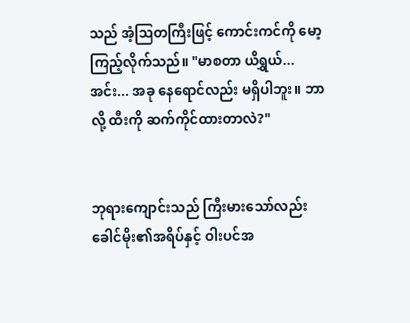သည် အံ့ဩတကြီးဖြင့် ကောင်းကင်ကို မော့ကြည့်လိုက်သည်။ "မာစတာ ယိရွှယ်... အင်း... အခု နေရောင်လည်း မရှိပါဘူး။ ဘာလို့ ထီးကို ဆက်ကိုင်ထားတာလဲ?"


ဘုရားကျောင်းသည် ကြီးမားသော်လည်း ခေါင်မိုး၏အရိပ်နှင့် ဝါးပင်အ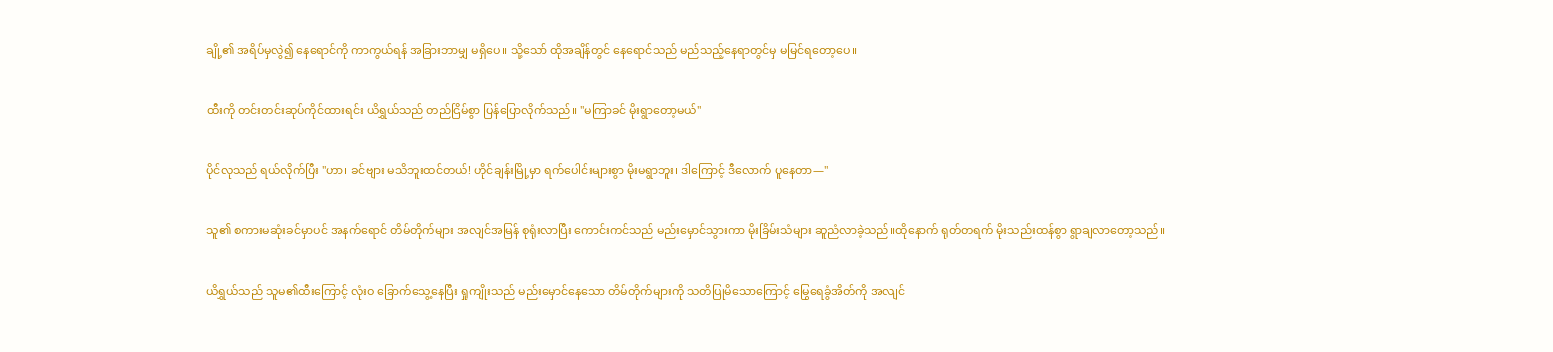ချို့၏ အရိပ်မှလွဲ၍ နေရောင်ကို ကာကွယ်ရန် အခြားဘာမျှ မရှိပေ။ သို့သော် ထိုအချိန်တွင် နေရောင်သည် မည်သည့်နေရာတွင်မှ မမြင်ရတော့ပေ။


ထီးကို တင်းတင်းဆုပ်ကိုင်ထားရင်း ယိရွှယ်သည် တည်ငြိမ်စွာ ပြန်ပြောလိုက်သည်။ "မကြာခင် မိုးရွာတော့မယ်"


ပိုင်လုသည် ရယ်လိုက်ပြီး "ဟာ၊ ခင်ဗျား မသိဘူးထင်တယ်! ဟိုင်ချန်းမြို့မှာ ရက်ပေါင်းများစွာ မိုးမရွာဘူး၊ ဒါကြောင့် ဒီလောက် ပူနေတာ—"


သူ၏ စကားမဆုံးခင်မှာပင် အနက်ရောင် တိမ်တိုက်များ အလျင်အမြန် စုရုံးလာပြီး ကောင်းကင်သည် မည်းမှောင်သွားကာ မိုးခြိမ်းသံများ ဆူညံလာခဲ့သည်။ထိုနောက် ရုတ်တရက် မိုးသည်းထန်စွာ ရွာချလာတော့သည်။


ယိရွှယ်သည် သူမ၏ထီးကြောင့် လုံးဝ ခြောက်သွေ့နေပြီး ရှုကျိုးသည် မည်းမှောင်နေသော တိမ်တိုက်များကို သတိပြုမိသောကြောင့် မြွေရေခွံအိတ်ကို အလျင်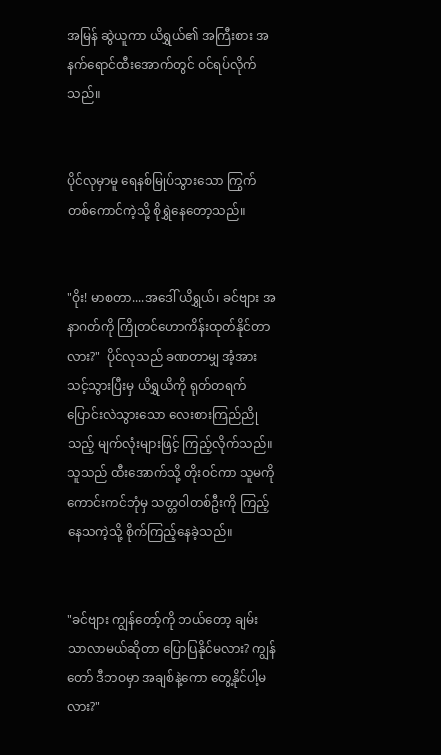အမြန် ဆွဲယူကာ ယိရွှယ်၏ အကြီးစား အနက်ရောင်ထီးအောက်တွင် ဝင်ရပ်လိုက်သည်။


ပိုင်လုမှာမူ ရေနစ်မြုပ်သွားသော ကြွက်တစ်ကောင်ကဲ့သို့ စိုရွှဲနေတော့သည်။


"ဝိုး! မာစတာ....အဒေါ် ယိရွှယ်၊ ခင်ဗျား အနာဂတ်ကို ကြိုတင်ဟောကိန်းထုတ်နိုင်တာလား?"  ပိုင်လုသည် ခဏတာမျှ အံ့အားသင့်သွားပြီးမှ ယိရွှယိကို ရုတ်တရက် ပြောင်းလဲသွားသော လေးစားကြည်ညိုသည့် မျက်လုံးများဖြင့် ကြည့်လိုက်သည်။ သူသည် ထီးအောက်သို့ တိုးဝင်ကာ သူမကို ကောင်းကင်ဘုံမှ သတ္တဝါတစ်ဦးကို ကြည့်နေသကဲ့သို့ စိုက်ကြည့်နေခဲ့သည်။


"ခင်ဗျား ကျွန်တော့်ကို ဘယ်တော့ ချမ်းသာလာမယ်ဆိုတာ ပြောပြနိုင်မလား? ကျွန်တော် ဒီဘဝမှာ အချစ်နဲ့ကော တွေ့နိုင်ပါ့မလား?"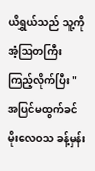ယိရွှယ်သည် သူ့ကို အံ့ဩတကြီး ကြည့်လိုက်ပြီး "အပြင်မထွက်ခင် မိုးလေဝသ ခန့်မှန်း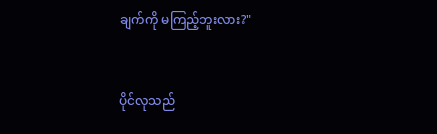ချက်ကို မကြည့်ဘူးလား?"


ပိုင်လုသည်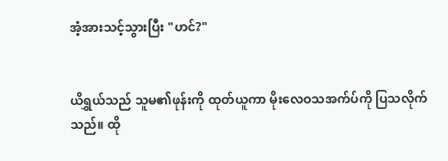အံ့အားသင့်သွားပြီး "ဟင်?"


ယိရွှယ်သည် သူမ၏ဖုန်းကို ထုတ်ယူကာ မိုးလေဝသအက်ပ်ကို ပြသလိုက်သည်။ ထို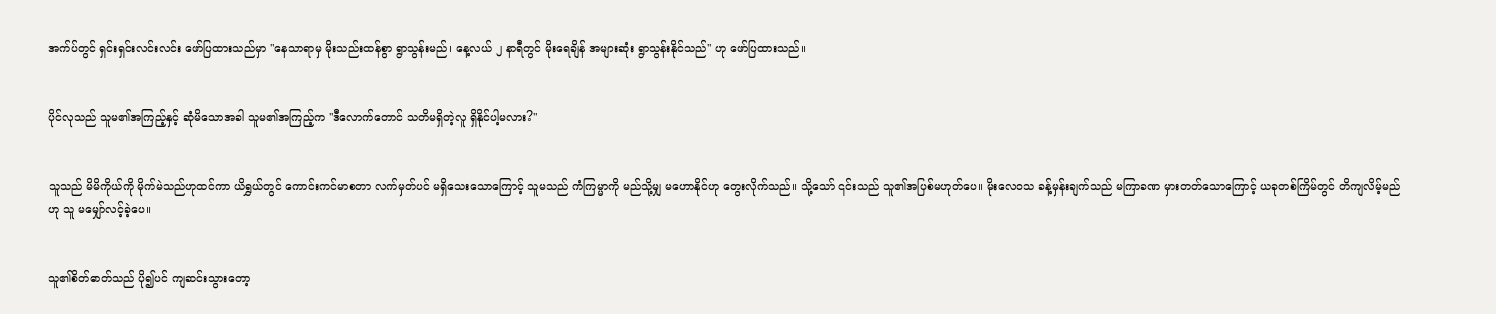အက်ပ်တွင် ရှင်းရှင်းလင်းလင်း ဖော်ပြထားသည်မှာ "နေသာရာမှ မိုးသည်းထန်စွာ ရွာသွန်းမည်၊ နေ့လယ် ၂ နာရီတွင် မိုးရေချိန် အများဆုံး ရွာသွန်းနိုင်သည်" ဟု ဖော်ပြထားသည်။


ပိုင်လုသည် သူမ၏အကြည့်နှင့် ဆုံမိသောအခါ သူမ၏အကြည့်က "ဒီလောက်တောင် သတိမရှိတဲ့လူ ရှိနိုင်ပါ့မလား?"


သူသည် မိမိကိုယ်ကို မိုက်မဲသည်ဟုထင်ကာ ယိရွှယ်တွင် ကောင်းကင်မာစတာ လက်မှတ်ပင် မရှိသေးသောကြောင့် သူမသည် ကံကြမ္မာကို မည်သို့မျှ မဟောနိုင်ဟု တွေးလိုက်သည်။ သို့သော် ၎င်းသည် သူ၏အပြစ်မဟုတ်ပေ။ မိုးလေဝသ ခန့်မှန်းချက်သည် မကြာခဏ မှားတတ်သောကြောင့် ယခုတစ်ကြိမ်တွင် တိကျလိမ့်မည်ဟု သူ မမျှော်လင့်ခဲ့ပေ။


သူ၏စိတ်ဓာတ်သည် ပို၍ပင် ကျဆင်းသွားတော့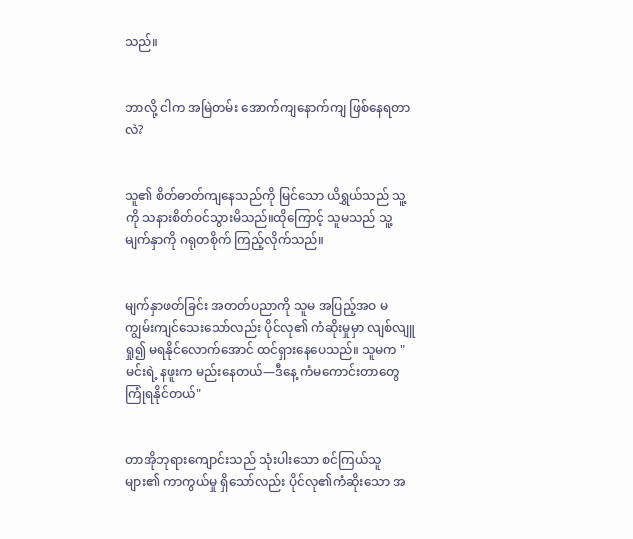သည်။


ဘာလို့ ငါက အမြဲတမ်း အောက်ကျနောက်ကျ ဖြစ်နေရတာလဲ?


သူ၏ စိတ်ဓာတ်ကျနေသည်ကို မြင်သော ယိရွှယ်သည် သူ့ကို သနားစိတ်ဝင်သွားမိသည်။ထိုကြောင့် သူမသည် သူ့မျက်နှာကို ဂရုတစိုက် ကြည့်လိုက်သည်။


မျက်နှာဖတ်ခြင်း အတတ်ပညာကို သူမ အပြည့်အဝ မကျွမ်းကျင်သေးသော်လည်း ပိုင်လု၏ ကံဆိုးမှုမှာ လျစ်လျူရှု၍ မရနိုင်လောက်အောင် ထင်ရှားနေပေသည်။ သူမက "မင်းရဲ့ နဖူးက မည်းနေတယ်—ဒီနေ့ ကံမကောင်းတာတွေ ကြုံရနိုင်တယ်"


တာအိုဘုရားကျောင်းသည် သုံးပါးသော စင်ကြယ်သူများ၏ ကာကွယ်မှု ရှိသော်လည်း ပိုင်လု၏ကံဆိုးသော အ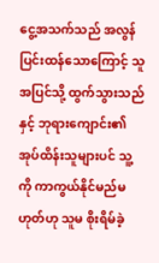ငွေ့အသက်သည် အလွန်ပြင်းထန်သောကြောင့် သူ အပြင်သို့ ထွက်သွားသည်နှင့် ဘုရားကျောင်း၏ အုပ်ထိန်းသူများပင် သူ့ကို ကာကွယ်နိုင်မည်မဟုတ်ဟု သူမ စိုးရိမ်ခဲ့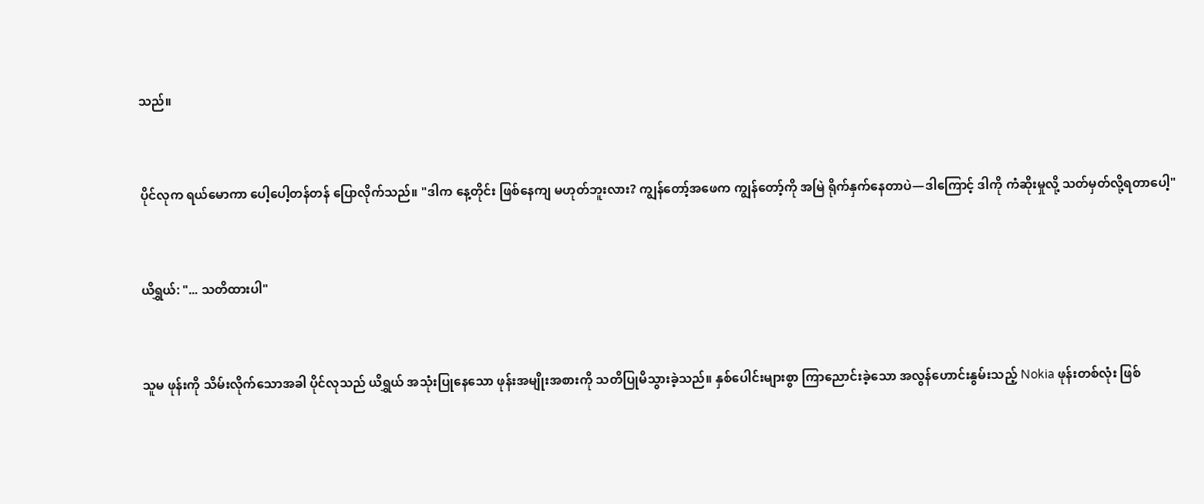သည်။


ပိုင်လုက ရယ်မောကာ ပေါ့ပေါ့တန်တန် ပြောလိုက်သည်။ "ဒါက နေ့တိုင်း ဖြစ်နေကျ မဟုတ်ဘူးလား? ကျွန်တော့်အဖေက ကျွန်တော့်ကို အမြဲ ရိုက်နှက်နေတာပဲ—ဒါကြောင့် ဒါကို ကံဆိုးမှုလို့ သတ်မှတ်လို့ရတာပေါ့"


ယိရွှယ်: "... သတိထားပါ"


သူမ ဖုန်းကို သိမ်းလိုက်သောအခါ ပိုင်လုသည် ယိရွှယ် အသုံးပြုနေသော ဖုန်းအမျိုးအစားကို သတိပြုမိသွားခဲ့သည်။ နှစ်ပေါင်းများစွာ ကြာညောင်းခဲ့သော အလွန်ဟောင်းနွမ်းသည့် Nokia ဖုန်းတစ်လုံး ဖြစ်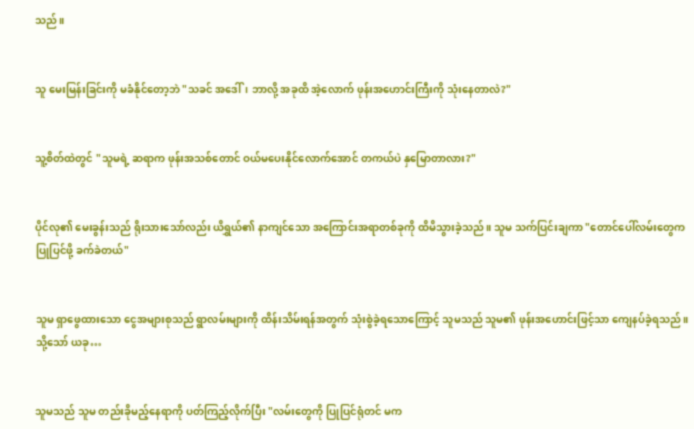သည်။


သူ မေးမြန်းခြင်းကို မခံနိုင်တော့ဘဲ "သခင် အဒေါ်၊ ဘာလို့ အခုထိ အဲ့လောက် ဖုန်းအဟောင်းကြီးကို သုံးနေတာလဲ?"


သူ့စိတ်ထဲတွင် "သူမရဲ့ ဆရာက ဖုန်းအသစ်တောင် ဝယ်မပေးနိုင်လောက်အောင် တကယ်ပဲ နှမြောတာလား?"


ပိုင်လု၏ မေးခွန်းသည် ရိုးသားသော်လည်း ယိရွှယ်၏ နာကျင်သော အကြောင်းအရာတစ်ခုကို ထိမိသွားခဲ့သည်။ သူမ သက်ပြင်းချကာ "တောင်ပေါ်လမ်းတွေက ပြုပြင်ဖို့ ခက်ခဲတယ်"


သူမ ရှာဖွေထားသော ငွေအများစုသည် ရွာလမ်းများကို ထိန်းသိမ်းရန်အတွက် သုံးစွဲခဲ့ရသောကြောင့် သူမသည် သူမ၏ ဖုန်းအဟောင်းဖြင့်သာ ကျေနပ်ခဲ့ရသည်။ သို့သော် ယခု…


သူမသည် သူမ တည်းခိုမည့်နေရာကို ပတ်ကြည့်လိုက်ပြီး "လမ်းတွေကို ပြုပြင်ရုံတင် မက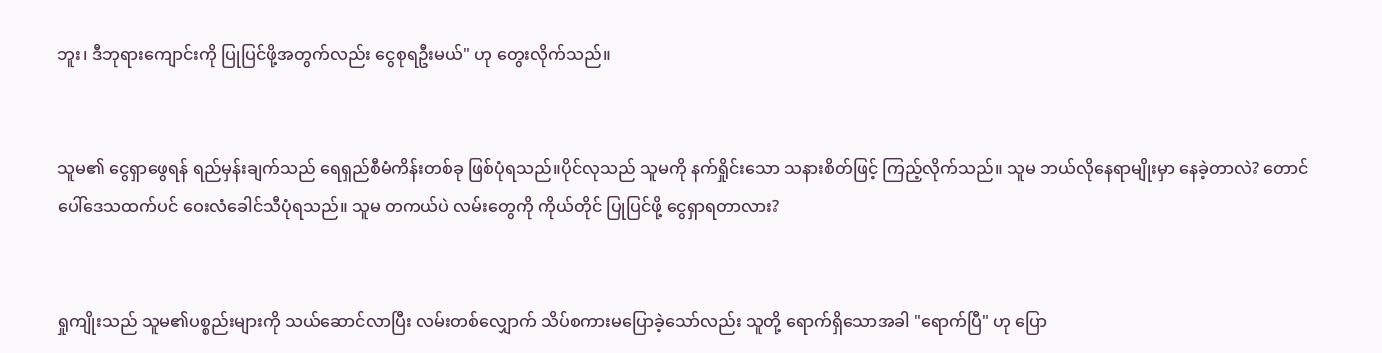ဘူး၊ ဒီဘုရားကျောင်းကို ပြုပြင်ဖို့အတွက်လည်း ငွေစုရဦးမယ်" ဟု တွေးလိုက်သည်။


သူမ၏ ငွေရှာဖွေရန် ရည်မှန်းချက်သည် ရေရှည်စီမံကိန်းတစ်ခု ဖြစ်ပုံရသည်။ပိုင်လုသည် သူမကို နက်ရှိုင်းသော သနားစိတ်ဖြင့် ကြည့်လိုက်သည်။ သူမ ဘယ်လိုနေရာမျိုးမှာ နေခဲ့တာလဲ? တောင်ပေါ်ဒေသထက်ပင် ဝေးလံခေါင်သီပုံရသည်။ သူမ တကယ်ပဲ လမ်းတွေကို ကိုယ်တိုင် ပြုပြင်ဖို့ ငွေရှာရတာလား?


ရှုကျိုးသည် သူမ၏ပစ္စည်းများကို သယ်ဆောင်လာပြီး လမ်းတစ်လျှောက် သိပ်စကားမပြောခဲ့သော်လည်း သူတို့ ရောက်ရှိသောအခါ "ရောက်ပြီ" ဟု ပြော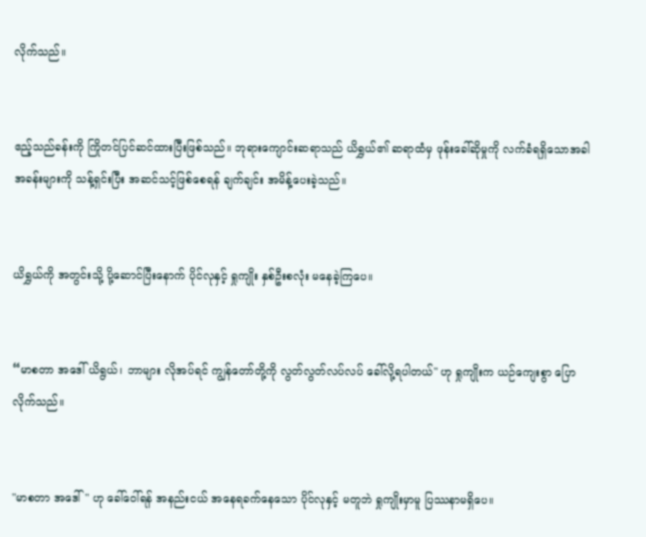လိုက်သည်။


ဧည့်သည်ခန်းကို ကြိုတင်ပြင်ဆင်ထားပြီးဖြစ်သည်။ ဘုရားကျောင်းဆရာသည် ယိရွှယ်၏ ဆရာထံမှ ဖုန်းခေါ်ဆိုမှုကို လက်ခံရရှိသောအခါ အခန်းများကို သန့်ရှင်းပြီး အဆင်သင့်ဖြစ်စေရန် ချက်ချင်း အမိန့်ပေးခဲ့သည်။


ယိရွှယ်ကို အတွင်းသို့ ပို့ဆောင်ပြီးနောက် ပိုင်လုနှင့် ရှုကျိုး နှစ်ဦးစလုံး မနေခဲ့ကြပေ။


“မာစတာ အဒေါ် ယိရွယ်၊ ဘာများ လိုအပ်ရင် ကျွန်တော်တို့ကို လွတ်လွတ်လပ်လပ် ခေါ်လို့ရပါတယ်" ဟု ရှုကျိုးက ယဉ်ကျေးစွာ ပြောလိုက်သည်။


"မာစတာ အဒေါ်" ဟု ခေါ်ဝေါ်ရန် အနည်းငယ် အနေရခက်နေသော ပိုင်လုနှင့် မတူဘဲ ရှုကျိုးမှာမူ ပြဿနာမရှိပေ။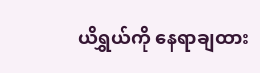ယိရွှယ်ကို နေရာချထား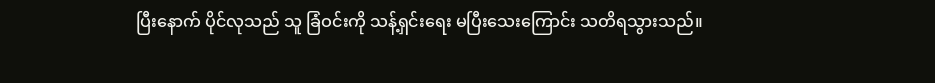ပြီးနောက် ပိုင်လုသည် သူ ခြံဝင်းကို သန့်ရှင်းရေး မပြီးသေးကြောင်း သတိရသွားသည်။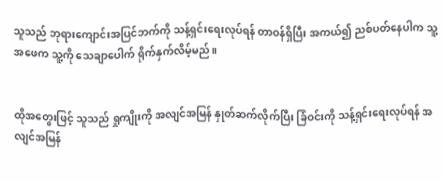သူသည် ဘုရားကျောင်းအပြင်ဘက်ကို သန့်ရှင်းရေးလုပ်ရန် တာဝန်ရှိပြီး အကယ်၍ ညစ်ပတ်နေပါက သူ့အဖေက သူ့ကို သေချာပေါက် ရိုက်နှက်လိမ့်မည်။


ထိုအတွေးဖြင့် သူသည် ရှုကျိုးကို အလျင်အမြန် နှုတ်ဆက်လိုက်ပြီး ခြံဝင်းကို သန့်ရှင်းရေးလုပ်ရန် အလျင်အမြန်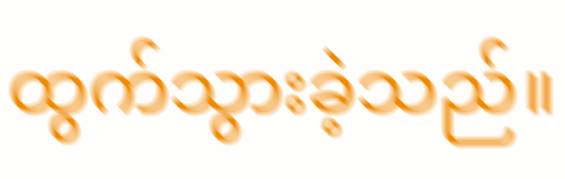ထွက်သွားခဲ့သည်။